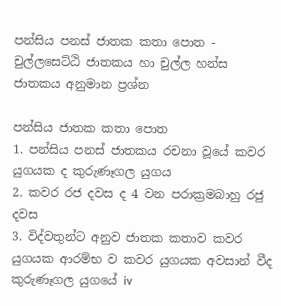පන්සිය පනස් ජාතක කතා පොත - චුල්ලසෙට්ඨි ජාතකය හා චුල්ල හන්ස ජාතකය අනුමාන ප්‍රශ්න

පන්සිය ජාතක කතා පොත
1. පන්සිය පනස් ජාතකය රචනා වූයේ කවර යුගයක ද කුරුණෑගල යුගය
2. කවර රජ දවස ද 4 වන පරාක්‍රමබාහු රජු දවස
3. විද්වතුන්ට අනුව ජාතක කතාව කවර යුගයක ආරම්භ ව කවර යුගයක අවසාන් වීද  කුරුණෑගල යුගයේ iv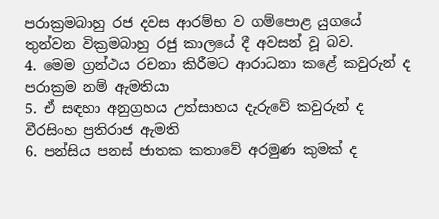පරාක්‍රමබාහු රජ දවස ආරම්භ ව ගම්පොළ යුගයේ තුන්වන වික්‍රමබාහු රජු කාලයේ දී අවසන් වූ බව.
4. මෙම ග්‍රන්ථය රචනා කිරීමට ආරාධනා කළේ කවුරුන් ද පරාක්‍රම නම් ඇමතියා
5. ඒ සඳහා අනුග්‍රහය උත්සාහය දැරුවේ කවුරුන් ද වීරසිංහ ප්‍රතිරාජ ඇමති
6. පන්සිය පනස් ජාතක කතාවේ අරමුණ කුමක් ද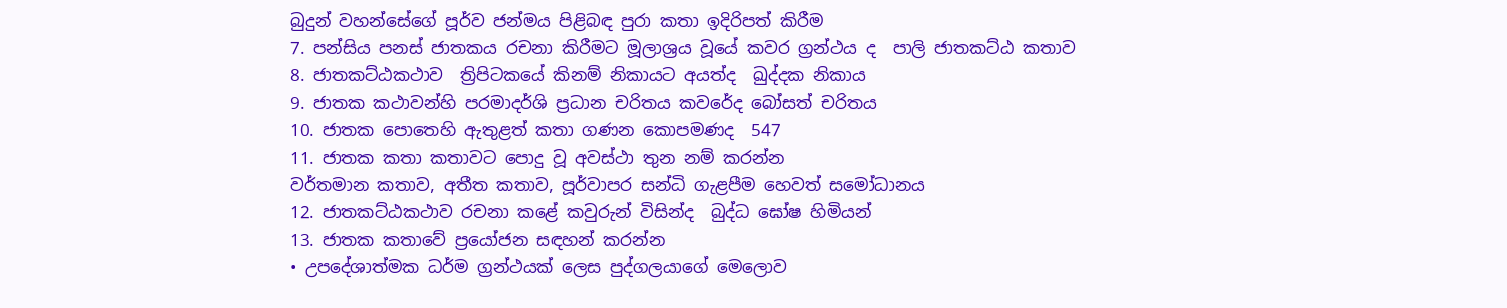බුදුන් වහන්සේගේ පූර්ව ජන්මය පිළිබඳ පුරා කතා ඉදිරිපත් කිරීම
7. පන්සිය පනස් ජාතකය රචනා කිරීමට මූලාශ්‍රය වූයේ කවර ග්‍රන්ථය ද  පාලි ජාතකට්ඨ කතාව
8. ජාතකට්ඨකථාව  ත්‍රිපිටකයේ කිනම් නිකායට අයත්ද  ඛුද්දක නිකාය
9. ජාතක කථාවන්හි පරමාදර්ශි ප්‍රධාන චරිතය කවරේද බෝසත් චරිතය
10. ජාතක පොතෙහි ඇතුළත් කතා ගණන කොපමණද  547
11. ජාතක කතා කතාවට පොදු වූ අවස්ථා තුන නම් කරන්න
වර්තමාන කතාව, අතීත කතාව, පූර්වාපර සන්ධි ගැළපීම හෙවත් සමෝධානය
12. ජාතකට්ඨකථාව රචනා කළේ කවුරුන් විසින්ද  බුද්ධ ඝෝෂ හිමියන්
13. ජාතක කතාවේ ප්‍රයෝජන සඳහන් කරන්න
• උපදේශාත්මක ධර්ම ග්‍රන්ථයක් ලෙස පුද්ගලයාගේ මෙලොව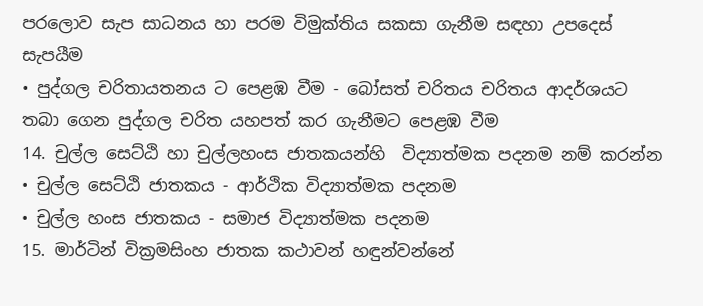පරලොව සැප සාධනය හා පරම විමුක්තිය සකසා ගැනීම සඳහා උපදෙස් සැපයීම
• පුද්ගල චරිතායතනය ට පෙළඹ වීම - බෝසත් චරිතය චරිතය ආදර්ශයට තබා ගෙන පුද්ගල චරිත යහපත් කර ගැනීමට පෙළඹ වීම
14. චුල්ල සෙට්ඨි හා චුල්ලහංස ජාතකයන්හි  විද්‍යාත්මක පදනම නම් කරන්න
• චුල්ල සෙට්ඨි ජාතකය - ආර්ථික විද්‍යාත්මක පදනම
• චුල්ල හංස ජාතකය - සමාජ විද්‍යාත්මක පදනම
15. මාර්ටින් වික්‍රමසිංහ ජාතක කථාවන් හඳුන්වන්නේ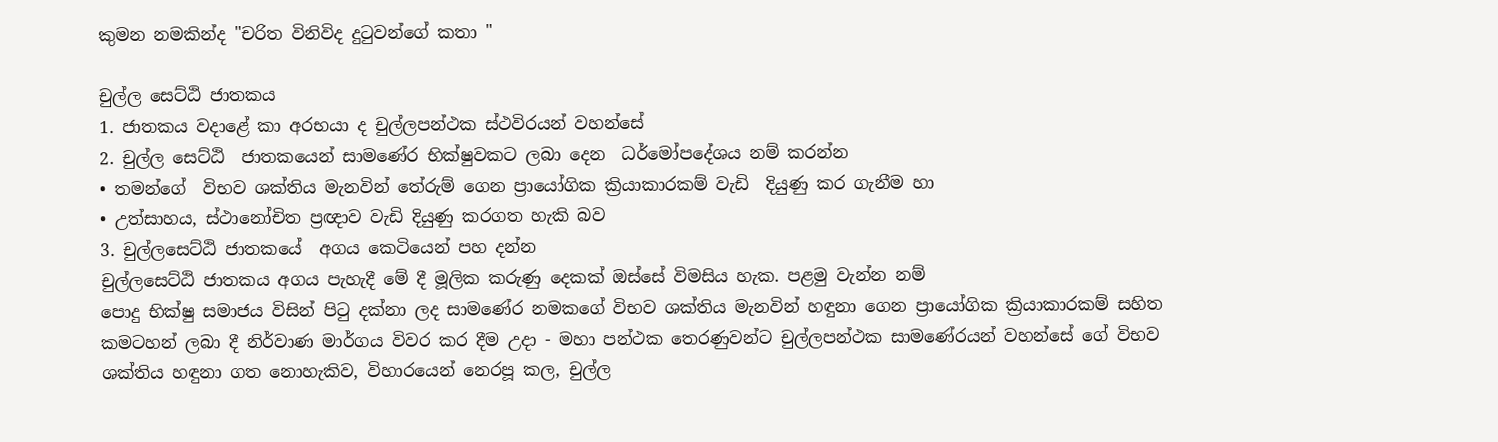කුමන නමකින්ද "චරිත විනිවිද දුටුවන්ගේ කතා "

චුල්ල සෙට්ඨි ජාතකය
1. ජාතකය වදාළේ කා අරභයා ද චුල්ලපන්ථක ස්ථවිරයන් වහන්සේ
2. චුල්ල සෙට්ඨි  ජාතකයෙන් සාමණේර භික්ෂුවකට ලබා දෙන  ධර්මෝපදේශය නම් කරන්න
• තමන්ගේ  විභව ශක්තිය මැනවින් තේරුම් ගෙන ප්‍රායෝගික ක්‍රියාකාරකම් වැඩි  දියුණු කර ගැනීම හා
• උත්සාහය, ස්ථානෝචිත ප්‍රඥාව වැඩි දියුණු කරගත හැකි බව
3. චුල්ලසෙට්ඨි ජාතකයේ  අගය කෙටියෙන් පහ දන්න
චුල්ලසෙට්ඨි ජාතකය අගය පැහැදී මේ දී මූලික කරුණු දෙකක් ඔස්සේ විමසිය හැක. පළමු වැන්න නම්
පොදු භික්ෂු සමාජය විසින් පිටු දක්නා ලද සාමණේර නමකගේ විභව ශක්තිය මැනවින් හඳුනා ගෙන ප්‍රායෝගික ක්‍රියාකාරකම් සහිත  කමටහන් ලබා දී නිර්වාණ මාර්ගය විවර කර දීම උදා - මහා පන්ථක තෙරණුවන්ට චුල්ලපන්ථක සාමණේරයන් වහන්සේ ගේ විභව ශක්තිය හඳුනා ගත නොහැකිව, විහාරයෙන් නෙරපූ කල, චුල්ල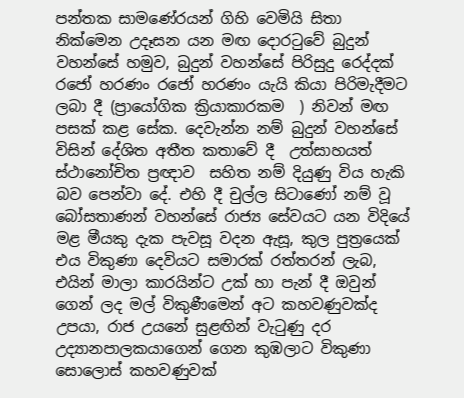පන්තක සාමණේරයන් ගිහි වෙමියි සිතා නික්මෙන උදෑසන යන මඟ දොරටුවේ බුදුන් වහන්සේ හමුව, බුදුන් වහන්සේ පිරිසුදු රෙද්දක් රජෝ හරණං රජෝ හරණං යැයි කියා පිරිමැදීමට ලබා දී (ප්‍රායෝගික ක්‍රියාකාරකම  ) නිවන් මඟ පසක් කළ සේක. දෙවැන්න නම් බුදුන් වහන්සේ විසින් දේශිත අතීත කතාවේ දී  උත්සාහයත් ස්ථානෝචිත ප්‍රඥාව  සහිත නම් දියුණු විය හැකි බව පෙන්වා දේ. එහි දී චුල්ල සිටාණෝ නම් වූ බෝසතාණන් වහන්සේ රාජ්‍ය සේවයට යන විදියේ මළ මීයකු දැක පැවසූ වදන ඇසූ, කුල පුත්‍රයෙක් එය විකුණා දෙවියට සමාරක් රත්තරන් ලැබ, එයින් මාලා කාරයින්ට උක් හා පැන් දී ඔවුන් ගෙන් ලද මල් විකුණීමෙන් අට කහවණුවක්ද උපයා, රාජ උයනේ සුළඟින් වැටුණු දර උද්‍යානපාලකයාගෙන් ගෙන කුඹලාට විකුණා සොලොස් කහවණුවක්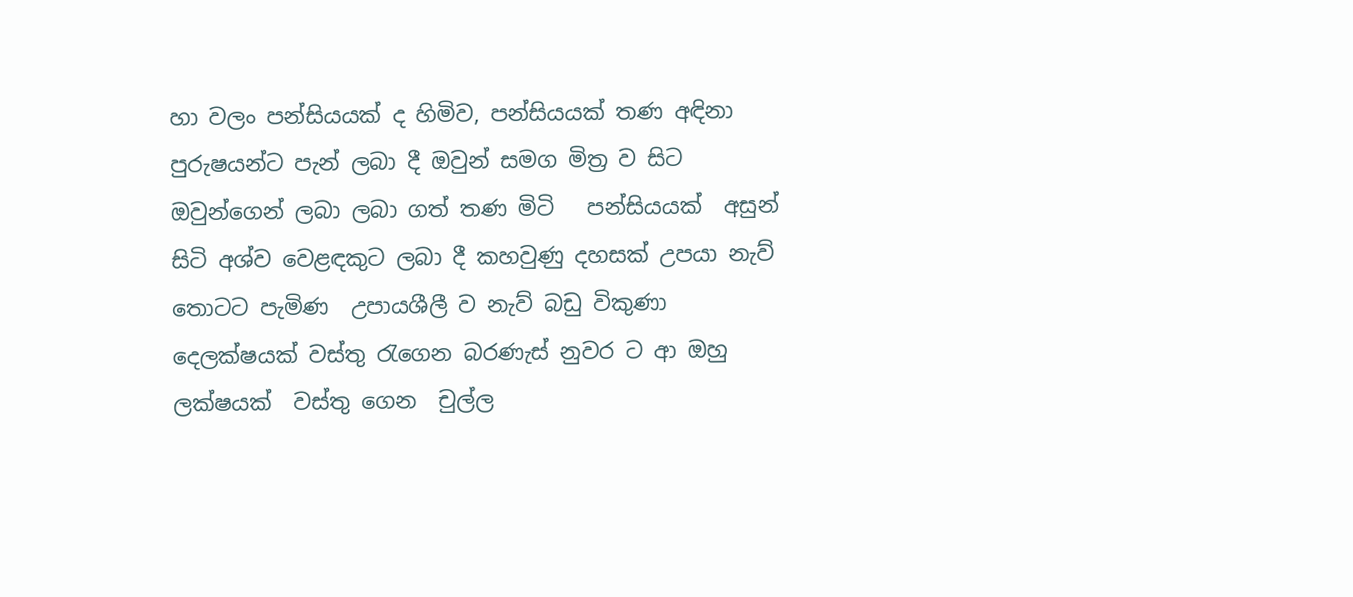හා වලං පන්සියයක් ද හිමිව, පන්සියයක් තණ අඳිනා පුරුෂයන්ට පැන් ලබා දී ඔවුන් සමග මිත්‍ර ව සිට ඔවුන්ගෙන් ලබා ලබා ගත් තණ මිටි   පන්සියයක්  අසුන් සිටි අශ්ව වෙළඳකුට ලබා දී කහවුණු දහසක් උපයා නැව් තොටට පැමිණ  උපායශීලී ව නැව් බඩු විකුණා දෙලක්ෂයක් වස්තු රැගෙන බරණැස් නුවර ට ආ ඔහු ලක්ෂයක්  වස්තු ගෙන  චුල්ල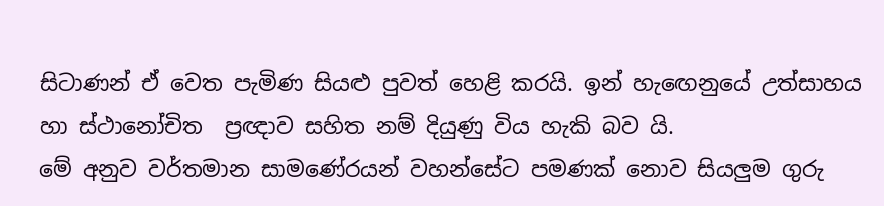සිටාණන් ඒ වෙත පැමිණ සියළු පුවත් හෙළි කරයි. ඉන් හැඟෙනුයේ උත්සාහය හා ස්ථානෝචිත  ප්‍රඥාව සහිත නම් දියුණු විය හැකි බව යි.
මේ අනුව වර්තමාන සාමණේරයන් වහන්සේට පමණක් නොව සියලුම ගුරු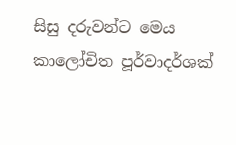සිසු දරුවන්ට මෙය කාලෝචිත පූර්වාදර්ශක්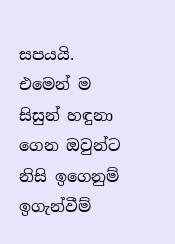සපයයි. එමෙන් ම සිසුන් හඳුනා ගෙන ඔවුන්ට නිසි ඉගෙනුම් ඉගැන්වීම්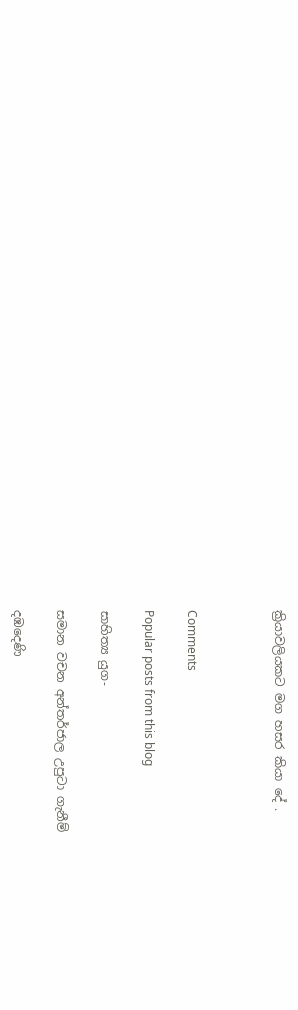ක්‍රියාවලියකට මග හසර කියා දේ .



Comments

Popular posts from this blog

සාහිත්‍ය යුග-

සමාන වචන අන්තර්ජාල උපුටා ගැනීම්

දඹදෙණි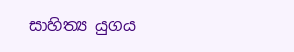සාහිත්‍ය යුගය